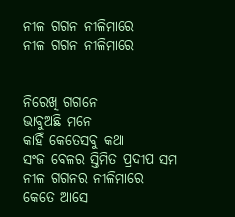ନୀଳ ଗଗନ ନୀଳିମାରେ
ନୀଳ ଗଗନ ନୀଳିମାରେ


ନିରେଖି ଗଗନେ
ଭାବୁଅଛି ମନେ
କାହିଁ କେତେସବୁ କଥା
ସଂଜ ବେଳର ସ୍ତିମିତ ପ୍ରଦୀପ ସମ
ନୀଳ ଗଗନର ନୀଳିମାରେ
କେତେ ଆସେ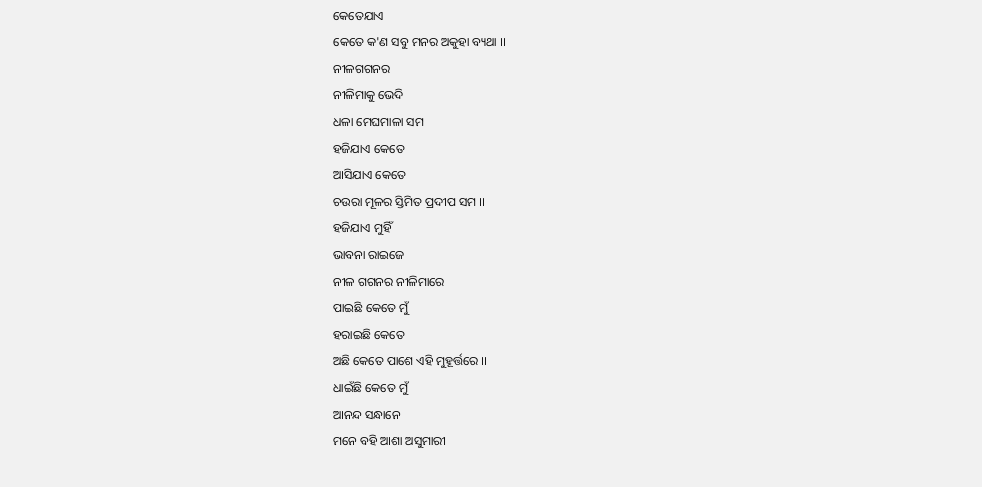କେତେଯାଏ
କେତେ କ'ଣ ସବୁ ମନର ଅକୁହା ବ୍ୟଥା ।।
ନୀଳଗଗନର
ନୀଳିମାକୁ ଭେଦି
ଧଳା ମେଘମାଳା ସମ
ହଜିଯାଏ କେତେ
ଆସିଯାଏ କେତେ
ଚଉରା ମୂଳର ସ୍ତିମିତ ପ୍ରଦୀପ ସମ ।।
ହଜିଯାଏ ମୁହିଁ
ଭାବନା ରାଇଜେ
ନୀଳ ଗଗନର ନୀଳିମାରେ
ପାଇଛି କେତେ ମୁଁ
ହରାଇଛି କେତେ
ଅଛି କେତେ ପାଶେ ଏହି ମୁହୂର୍ତ୍ତରେ ।।
ଧାଇଁଛି କେତେ ମୁଁ
ଆନନ୍ଦ ସନ୍ଧାନେ
ମନେ ବହି ଆଶା ଅସୁମାରୀ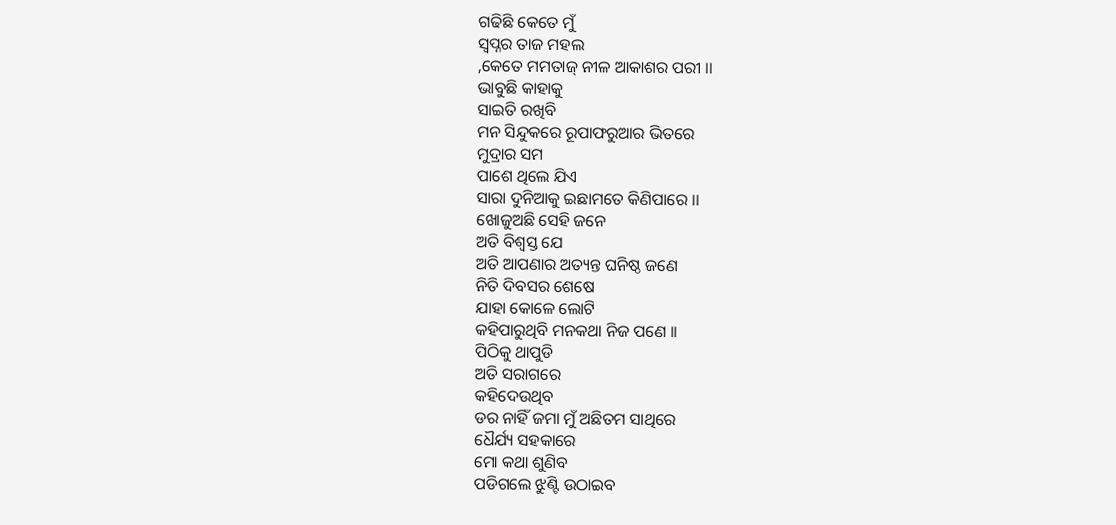ଗଢିଛି କେତେ ମୁଁ
ସ୍ବପ୍ନର ତାଜ ମହଲ
,କେତେ ମମତାଜ୍ ନୀଳ ଆକାଶର ପରୀ ।।
ଭାବୁଛି କାହାକୁ
ସାଇତି ରଖିବି
ମନ ସିନ୍ଦୁକରେ ରୂପାଫରୁଆର ଭିତରେ
ମୁଦ୍ରାର ସମ
ପାଶେ ଥିଲେ ଯିଏ
ସାରା ଦୁନିଆକୁ ଇଛାମତେ କିଣିପାରେ ।।
ଖୋଜୁଅଛି ସେହି ଜନେ
ଅତି ବିଶ୍ବସ୍ତ ଯେ
ଅତି ଆପଣାର ଅତ୍ୟନ୍ତ ଘନିଷ୍ଠ ଜଣେ
ନିତି ଦିବସର ଶେଷେ
ଯାହା କୋଳେ ଲୋଟି
କହିପାରୁଥିବି ମନକଥା ନିଜ ପଣେ ।।
ପିଠିକୁ ଥାପୁଡି
ଅତି ସରାଗରେ
କହିଦେଉଥିବ
ଡର ନାହିଁ ଜମା ମୁଁ ଅଛିତମ ସାଥିରେ
ଧୈର୍ଯ୍ୟ ସହକାରେ
ମୋ କଥା ଶୁଣିବ
ପଡିଗଲେ ଝୁଣ୍ଟି ଉଠାଇବ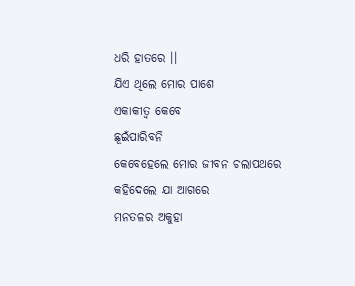ଧରି ହାତରେ ।।
ଯିଏ ଥିଲେ ମୋର ପାଶେ
ଏକାକୀତ୍ବ କେବେ
ଛୂଇଁପାରିବନି
କେବେହେଲେ ମୋର ଜୀବନ ଚଲାପଥରେ
କହିଦେଲେ ଯା ଆଗରେ
ମନତଳର ଅକୁହା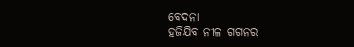ବେଦନା
ହଜିଯିବ ନୀଳ ଗଗନର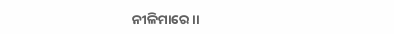ନୀଳିମାରେ ।।